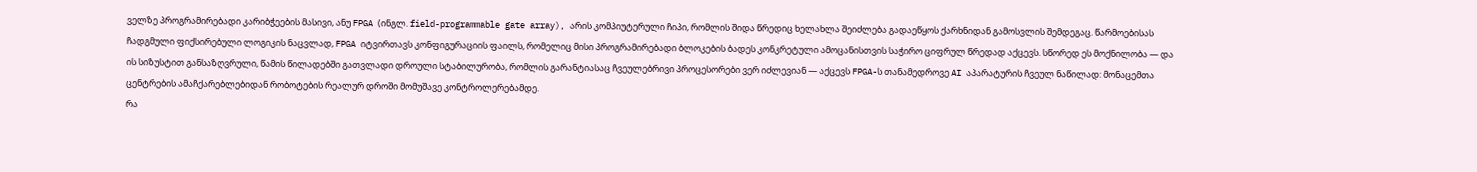ველზე პროგრამირებადი კარიბჭეების მასივი, ანუ FPGA (ინგლ. field-programmable gate array), არის კომპიუტერული ჩიპი, რომლის შიდა წრედიც ხელახლა შეიძლება გადაეწყოს ქარხნიდან გამოსვლის შემდეგაც. წარმოებისას ჩადგმული ფიქსირებული ლოგიკის ნაცვლად, FPGA იტვირთავს კონფიგურაციის ფაილს, რომელიც მისი პროგრამირებადი ბლოკების ბადეს კონკრეტული ამოცანისთვის საჭირო ციფრულ წრედად აქცევს. სწორედ ეს მოქნილობა — და ის სიზუსტით განსაზღვრული, წამის წილადებში გათვლადი დროული სტაბილურობა, რომლის გარანტიასაც ჩვეულებრივი პროცესორები ვერ იძლევიან — აქცევს FPGA-ს თანამედროვე AI აპარატურის ჩვეულ ნაწილად: მონაცემთა ცენტრების ამაჩქარებლებიდან რობოტების რეალურ დროში მომუშავე კონტროლერებამდე.
რა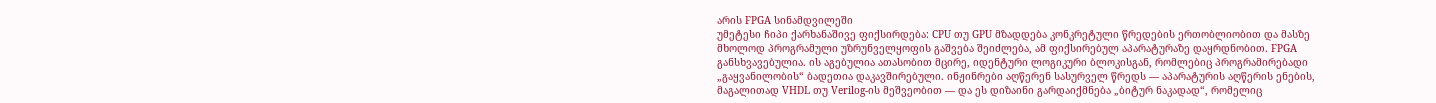არის FPGA სინამდვილეში
უმეტესი ჩიპი ქარხანაშივე ფიქსირდება: CPU თუ GPU მზადდება კონკრეტული წრედების ერთობლიობით და მასზე მხოლოდ პროგრამული უზრუნველყოფის გაშვება შეიძლება, ამ ფიქსირებულ აპარატურაზე დაყრდნობით. FPGA განსხვავებულია. ის აგებულია ათასობით მცირე, იდენტური ლოგიკური ბლოკისგან, რომლებიც პროგრამირებადი „გაყვანილობის“ ბადეთია დაკავშირებული. ინჟინრები აღწერენ სასურველ წრედს — აპარატურის აღწერის ენების, მაგალითად VHDL თუ Verilog-ის მეშვეობით — და ეს დიზაინი გარდაიქმნება „ბიტურ ნაკადად“, რომელიც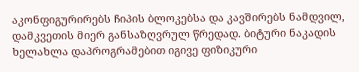აკონფიგურირებს ჩიპის ბლოკებსა და კავშირებს ნამდვილ, დამკვეთის მიერ განსაზღვრულ წრედად. ბიტური ნაკადის ხელახლა დაპროგრამებით იგივე ფიზიკური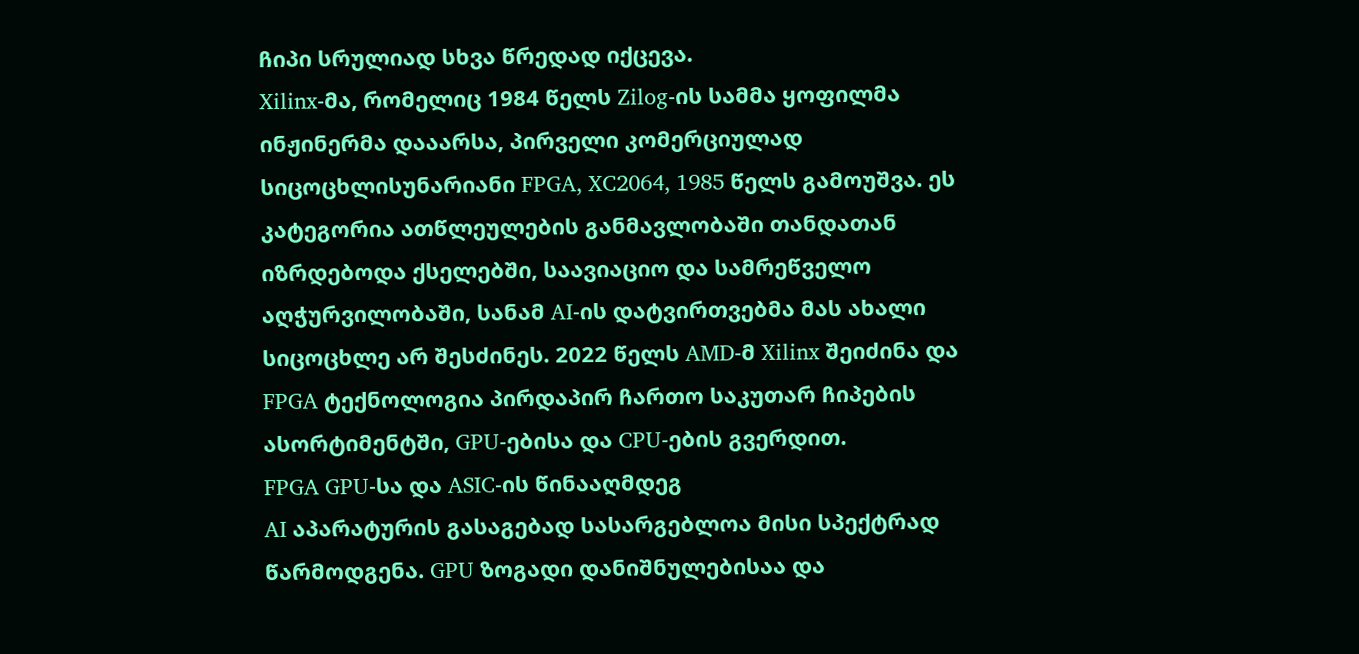ჩიპი სრულიად სხვა წრედად იქცევა.
Xilinx-მა, რომელიც 1984 წელს Zilog-ის სამმა ყოფილმა ინჟინერმა დააარსა, პირველი კომერციულად სიცოცხლისუნარიანი FPGA, XC2064, 1985 წელს გამოუშვა. ეს კატეგორია ათწლეულების განმავლობაში თანდათან იზრდებოდა ქსელებში, საავიაციო და სამრეწველო აღჭურვილობაში, სანამ AI-ის დატვირთვებმა მას ახალი სიცოცხლე არ შესძინეს. 2022 წელს AMD-მ Xilinx შეიძინა და FPGA ტექნოლოგია პირდაპირ ჩართო საკუთარ ჩიპების ასორტიმენტში, GPU-ებისა და CPU-ების გვერდით.
FPGA GPU-სა და ASIC-ის წინააღმდეგ
AI აპარატურის გასაგებად სასარგებლოა მისი სპექტრად წარმოდგენა. GPU ზოგადი დანიშნულებისაა და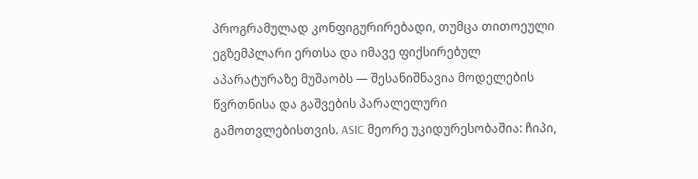პროგრამულად კონფიგურირებადი, თუმცა თითოეული ეგზემპლარი ერთსა და იმავე ფიქსირებულ აპარატურაზე მუშაობს — შესანიშნავია მოდელების წვრთნისა და გაშვების პარალელური გამოთვლებისთვის. ASIC მეორე უკიდურესობაშია: ჩიპი,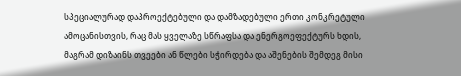სპეციალურად დაპროექტებული და დამზადებული ერთი კონკრეტული ამოცანისთვის, რაც მას ყველაზე სწრაფსა და ენერგოეფექტურს ხდის, მაგრამ დიზაინს თვეები ან წლები სჭირდება და აშენების შემდეგ მისი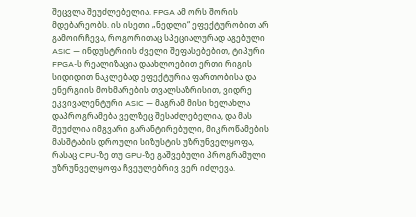შეცვლა შეუძლებელია. FPGA ამ ორს შორის მდებარეობს. ის ისეთი „ნედლი“ ეფექტურობით არ გამოირჩევა, როგორითაც სპეციალურად აგებული ASIC — ინდუსტრიის ძველი შეფასებებით, ტიპური FPGA-ს რეალიზაცია დაახლოებით ერთი რიგის სიდიდით ნაკლებად ეფექტურია ფართობისა და ენერგიის მოხმარების თვალსაზრისით, ვიდრე ეკვივალენტური ASIC — მაგრამ მისი ხელახლა დაპროგრამება ველზეც შესაძლებელია, და მას შეუძლია იმგვარი გარანტირებული, მიკროწამების მასშტაბის დროული სიზუსტის უზრუნველყოფა, რასაც CPU-ზე თუ GPU-ზე გაშვებული პროგრამული უზრუნველყოფა ჩვეულებრივ ვერ იძლევა.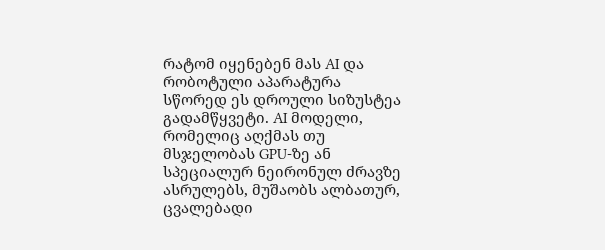რატომ იყენებენ მას AI და რობოტული აპარატურა
სწორედ ეს დროული სიზუსტეა გადამწყვეტი. AI მოდელი, რომელიც აღქმას თუ მსჯელობას GPU-ზე ან სპეციალურ ნეირონულ ძრავზე ასრულებს, მუშაობს ალბათურ, ცვალებადი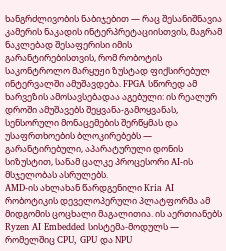ხანგრძლივობის ნაბიჯებით — რაც შესანიშნავია კამერის ნაკადის ინტერპრეტაციისთვის, მაგრამ ნაკლებად შესაფერისი იმის გარანტირებისთვის, რომ რობოტის საკონტროლო მარყუჟი ზუსტად ფიქსირებულ ინტერვალში ამუშავდება. FPGA სწორედ ამ ხარვეზის ამოსავსებადაა აგებული: ის რეალურ დროში ამუშავებს შეყვანა-გამოყვანას, სენსორული მონაცემების შერწყმას და უსაფრთხოების ბლოკირებებს — გარანტირებული, აპარატურული დონის სიზუსტით, სანამ ცალკე პროცესორი AI-ის მსჯელობას ასრულებს.
AMD-ის ახლახან წარდგენილი Kria AI რობოტიკის დეველოპერული პლატფორმა ამ მიდგომის ცოცხალი მაგალითია. ის აერთიანებს Ryzen AI Embedded სისტემა-მოდულს — რომელშიც CPU, GPU და NPU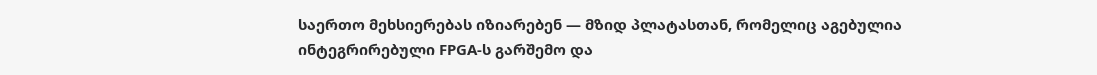საერთო მეხსიერებას იზიარებენ — მზიდ პლატასთან, რომელიც აგებულია ინტეგრირებული FPGA-ს გარშემო და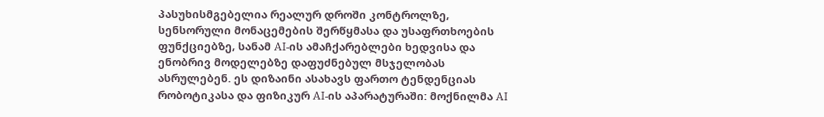პასუხისმგებელია რეალურ დროში კონტროლზე, სენსორული მონაცემების შერწყმასა და უსაფრთხოების ფუნქციებზე, სანამ AI-ის ამაჩქარებლები ხედვისა და ენობრივ მოდელებზე დაფუძნებულ მსჯელობას ასრულებენ. ეს დიზაინი ასახავს ფართო ტენდენციას რობოტიკასა და ფიზიკურ AI-ის აპარატურაში: მოქნილმა AI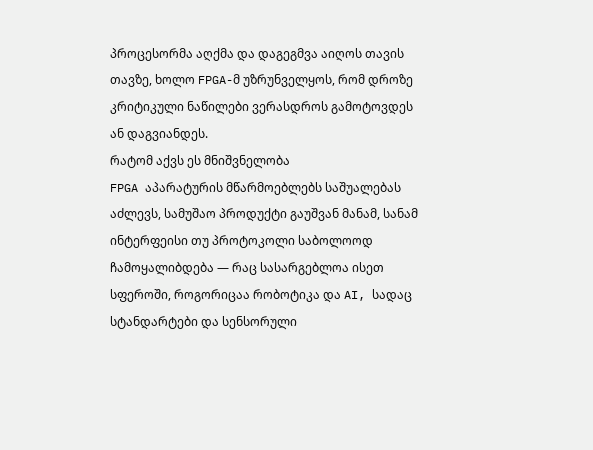პროცესორმა აღქმა და დაგეგმვა აიღოს თავის თავზე, ხოლო FPGA-მ უზრუნველყოს, რომ დროზე კრიტიკული ნაწილები ვერასდროს გამოტოვდეს ან დაგვიანდეს.
რატომ აქვს ეს მნიშვნელობა
FPGA აპარატურის მწარმოებლებს საშუალებას აძლევს, სამუშაო პროდუქტი გაუშვან მანამ, სანამ ინტერფეისი თუ პროტოკოლი საბოლოოდ ჩამოყალიბდება — რაც სასარგებლოა ისეთ სფეროში, როგორიცაა რობოტიკა და AI, სადაც სტანდარტები და სენსორული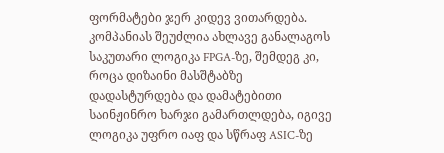ფორმატები ჯერ კიდევ ვითარდება. კომპანიას შეუძლია ახლავე განალაგოს საკუთარი ლოგიკა FPGA-ზე, შემდეგ კი, როცა დიზაინი მასშტაბზე დადასტურდება და დამატებითი საინჟინრო ხარჯი გამართლდება, იგივე ლოგიკა უფრო იაფ და სწრაფ ASIC-ზე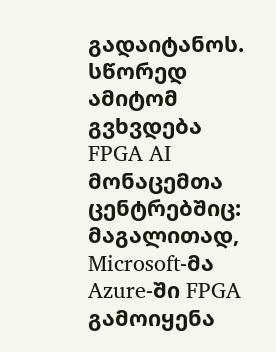გადაიტანოს. სწორედ ამიტომ გვხვდება FPGA AI მონაცემთა ცენტრებშიც: მაგალითად, Microsoft-მა Azure-ში FPGA გამოიყენა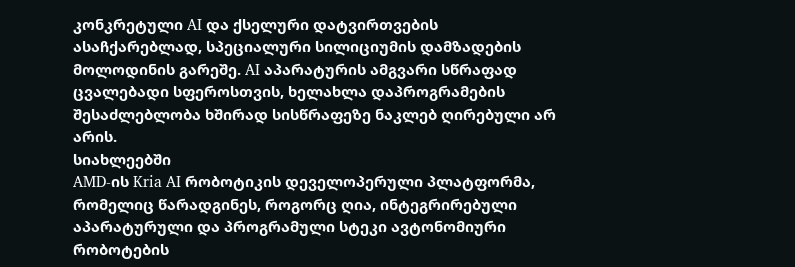კონკრეტული AI და ქსელური დატვირთვების ასაჩქარებლად, სპეციალური სილიციუმის დამზადების მოლოდინის გარეშე. AI აპარატურის ამგვარი სწრაფად ცვალებადი სფეროსთვის, ხელახლა დაპროგრამების შესაძლებლობა ხშირად სისწრაფეზე ნაკლებ ღირებული არ არის.
სიახლეებში
AMD-ის Kria AI რობოტიკის დეველოპერული პლატფორმა, რომელიც წარადგინეს, როგორც ღია, ინტეგრირებული აპარატურული და პროგრამული სტეკი ავტონომიური რობოტების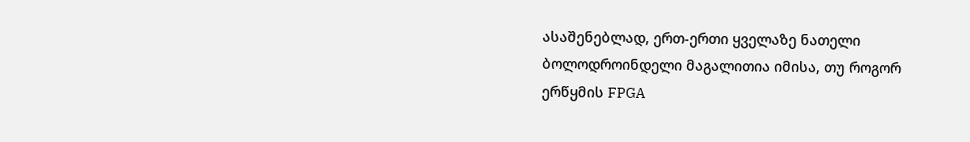ასაშენებლად, ერთ-ერთი ყველაზე ნათელი ბოლოდროინდელი მაგალითია იმისა, თუ როგორ ერწყმის FPGA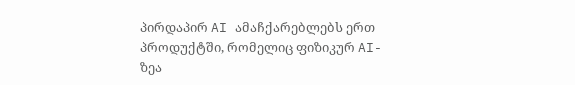პირდაპირ AI ამაჩქარებლებს ერთ პროდუქტში, რომელიც ფიზიკურ AI-ზეა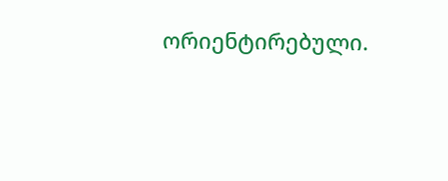ორიენტირებული.